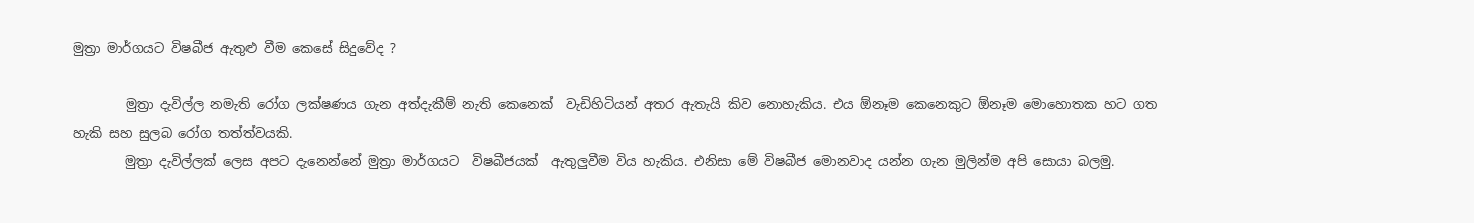මුත්‍රා මාර්ගයට විෂබීජ ඇතුළු වීම කෙසේ සිදුවේද ?

        මුත්‍රා දැවිල්ල නමැති රෝග ලක්ෂණය ගැන අත්දැකීම් නැති කෙනෙක්  වැඩිහිටියන් අතර ඇතැයි කිව නොහැකිය. එය ඕනෑම කෙනෙකුට ඕනෑම මොහොතක හට ගත හැකි සහ සුලබ රෝග තත්ත්වයකි.
        මුත්‍රා දැවිල්ලක් ලෙස අපට දැනෙන්නේ මුත්‍රා මාර්ගයට  විෂබීජයක්  ඇතුලුවීම විය හැකිය. එනිසා මේ විෂබීජ මොනවාද යන්න ගැන මුලින්ම අපි සොයා බලමු.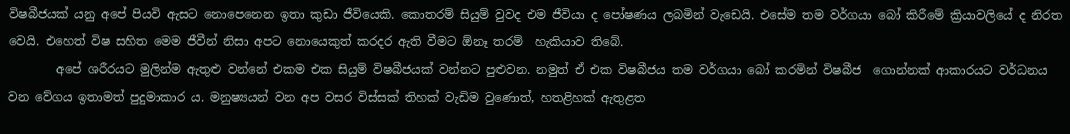විෂබීජයක් යනු අපේ පියවි ඇසට නොපෙනෙන ඉතා කුඩා ජීවියෙකි. කොතරම් සියුම් වුවද එම ජීවියා ද පෝෂණය ලබමින් වැඩෙයි. එසේම තම වර්ගයා බෝ කිරීමේ ක්‍රියාවලියේ ද නිරත වෙයි. එහෙත් විෂ සහිත මෙම ජීවීන් නිසා අපට නොයෙකුත් කරදර ඇති වීමට ඕනෑ තරම්  හැකියාව තිබේ.
        අපේ ශරීරයට මුලින්ම ඇතුළු වන්නේ එකම එක සියුම් විෂබීජයක් වන්නට පුළුවන. නමුත් ඒ එක විෂබීජය තම වර්ගයා බෝ කරමින් විෂබීජ  ගොන්නක් ආකාරයට වර්ධනය වන වේගය ඉතාමත් පුදුමාකාර ය. මනුෂ්‍යයන් වන අප වසර විස්සක් තිහක් වැඩිම වුණොත්, හතළිහක් ඇතුළත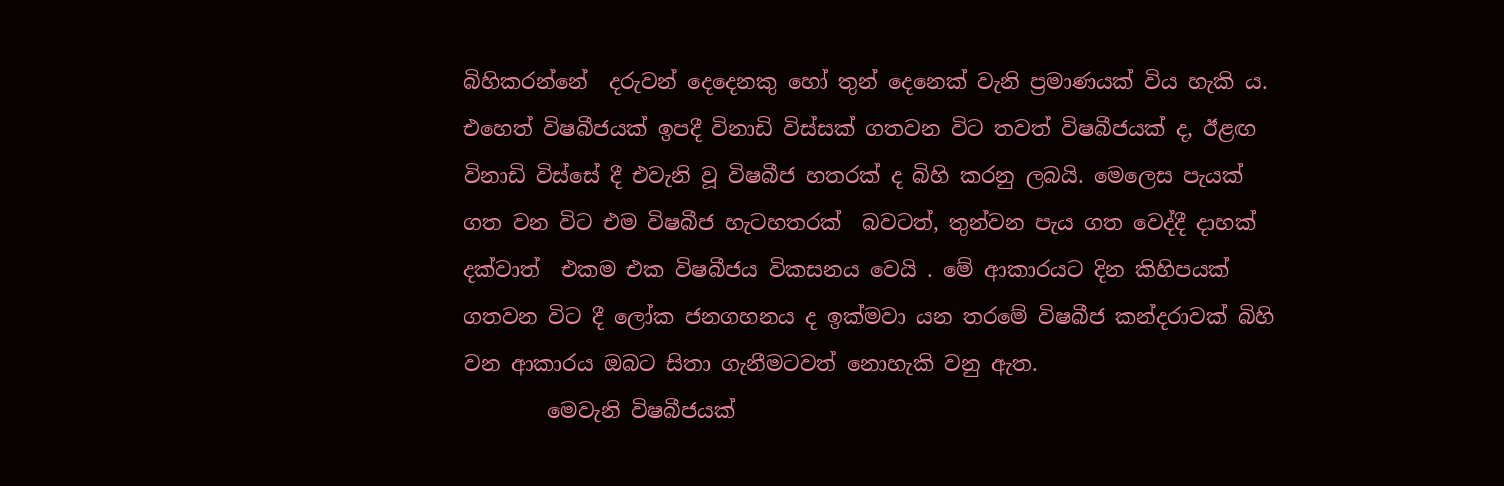බිහිකරන්නේ  දරුවන් දෙදෙනකු හෝ තුන් දෙනෙක් වැනි ප්‍රමාණයක් විය හැකි ය. එහෙත් විෂබීජයක් ඉපදී විනාඩි විස්සක් ගතවන විට තවත් විෂබීජයක් ද, ඊළඟ විනාඩි විස්සේ දී එවැනි වූ විෂබීජ හතරක් ද බිහි කරනු ලබයි. මෙලෙස පැයක් ගත වන විට එම විෂබීජ හැටහතරක්  බවටත්, තුන්වන පැය ගත වෙද්දී දාහක් දක්වාත්  එකම එක විෂබීජය විකසනය වෙයි . මේ ආකාරයට දින කිහිපයක් ගතවන විට දී ලෝක ජනගහනය ද ඉක්මවා යන තරමේ විෂබීජ කන්දරාවක් බිහි වන ආකාරය ඔබට සිතා ගැනීමටවත් නොහැකි වනු ඇත.
        මෙවැනි විෂබීජයක්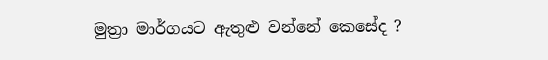මුත්‍රා මාර්ගයට ඇතුළු වන්නේ කෙසේද ?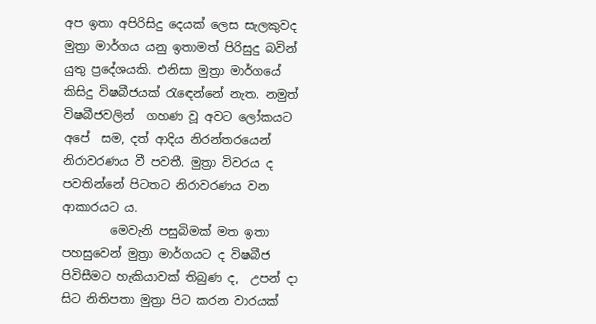අප ඉතා අපිරිසිදු දෙයක් ලෙස සැලකුවද මුත්‍රා මාර්ගය යනු ඉතාමත් පිරිසුදු බවින් යුතු ප්‍රදේශයකි. එනිසා මුත්‍රා මාර්ගයේ කිසිදු විෂබීජයක් රැඳෙන්නේ නැත. නමුත් විෂබීජවලින්  ගහණ වූ අවට ලෝකයට  අපේ  සම, දත් ආදිය නිරන්තරයෙන් නිරාවරණය වී පවතී. මුත්‍රා විවරය ද පවතින්නේ පිටතට නිරාවරණය වන ආකාරයට ය.
        මෙවැනි පසුබිමක් මත ඉතා පහසුවෙන් මුත්‍රා මාර්ගයට ද විෂබීජ  පිවිසීමට හැකියාවක් තිබුණ ද,  උපන් දා සිට නිතිපතා මුත්‍රා පිට කරන වාරයක්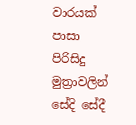වාරයක් පාසා පිරිසිදු මුත්‍රාවලින් සේදි සේදී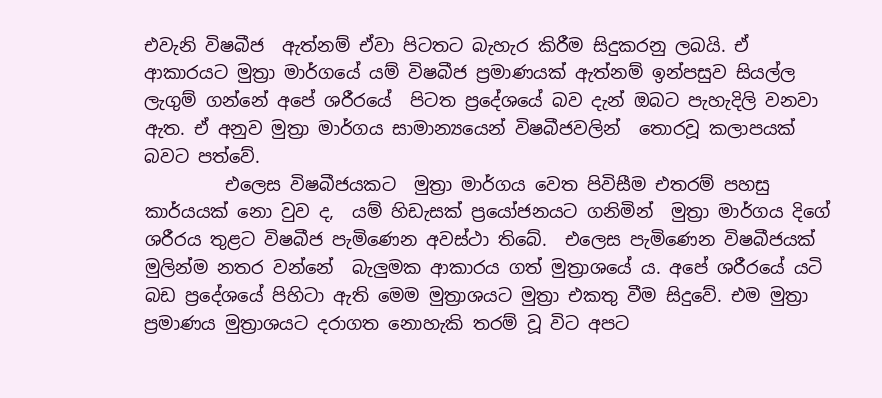එවැනි විෂබීජ  ඇත්නම් ඒවා පිටතට බැහැර කිරීම සිදුකරනු ලබයි. ඒ ආකාරයට මුත්‍රා මාර්ගයේ යම් විෂබීජ ප්‍රමාණයක් ඇත්නම් ඉන්පසුව සියල්ල ලැගුම් ගන්නේ අපේ ශරීරයේ  පිටත ප්‍රදේශයේ බව දැන් ඔබට පැහැදිලි වනවා ඇත. ඒ අනුව මුත්‍රා මාර්ගය සාමාන්‍යයෙන් විෂබීජවලින්  තොරවූ කලාපයක් බවට පත්වේ.
         එලෙස විෂබීජයකට  මුත්‍රා මාර්ගය වෙත පිවිසීම එතරම් පහසු කාර්යයක් නො වුව ද,  යම් හිඩැසක් ප්‍රයෝජනයට ගනිමින්  මුත්‍රා මාර්ගය දිගේ ශරීරය තුළට විෂබීජ පැමිණෙන අවස්ථා තිබේ.  එලෙස පැමිණෙන විෂබීජයක් මුලින්ම නතර වන්නේ  බැලුමක ආකාරය ගත් මුත්‍රාශයේ ය. අපේ ශරීරයේ යටි බඩ ප්‍රදේශයේ පිහිටා ඇති මෙම මුත්‍රාශයට මුත්‍රා එකතු වීම සිදුවේ. එම මුත්‍රා ප්‍රමාණය මුත්‍රාශයට දරාගත නොහැකි තරම් වූ විට අපට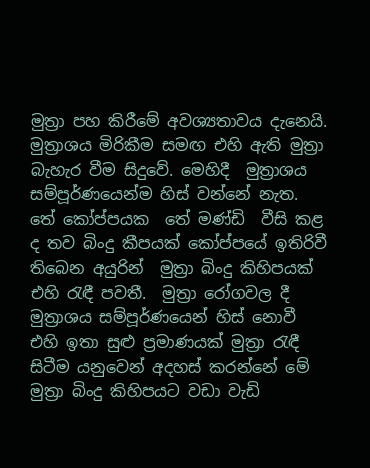මුත්‍රා පහ කිරීමේ අවශ්‍යතාවය දැනෙයි. මුත්‍රාශය මිරිකීම සමඟ එහි ඇති මුත්‍රා බැහැර වීම සිදුවේ. මෙහිදී  මුත්‍රාශය සම්පූර්ණයෙන්ම හිස් වන්නේ නැත. තේ කෝප්පයක  තේ මණ්ඩි  වීසි කළ ද තව බිංදු කීපයක් කෝප්පයේ ඉතිරිවී තිබෙන අයුරින්  මුත්‍රා බිංදු කිහිපයක් එහි රැඳී පවතී.  මුත්‍රා රෝගවල දී මුත්‍රාශය සම්පූර්ණයෙන් හිස් නොවී එහි ඉතා සුළු ප්‍රමාණයක් මුත්‍රා රැඳී සිටීම යනුවෙන් අදහස් කරන්නේ මේ  මුත්‍රා බිංදු කිහිපයට වඩා වැඩි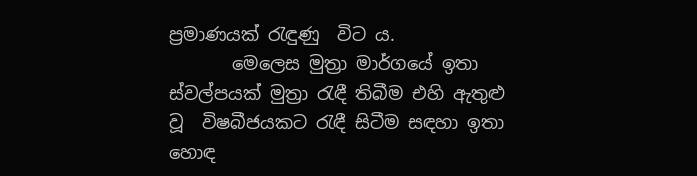ප්‍රමාණයක් රැඳුණු  විට ය.
       මෙලෙස මුත්‍රා මාර්ගයේ ඉතා ස්වල්පයක් මුත්‍රා රැඳී තිබීම එහි ඇතුළු වූ  විෂබීජයකට රැඳී සිටීම සඳහා ඉතා හොඳ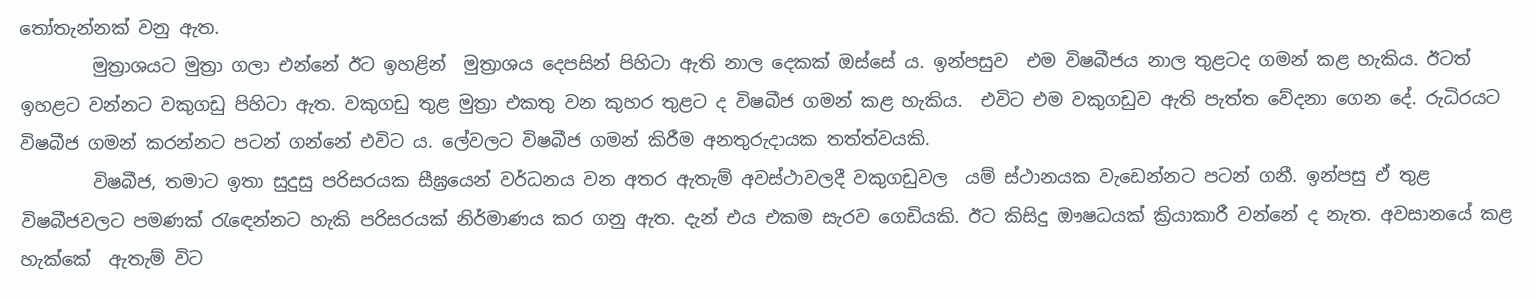තෝතැන්නක් වනු ඇත.
        මුත්‍රාශයට මුත්‍රා ගලා එන්නේ ඊට ඉහළින්  මුත්‍රාශය දෙපසින් පිහිටා ඇති නාල දෙකක් ඔස්සේ ය. ඉන්පසුව  එම විෂබීජය නාල තුළටද ගමන් කළ හැකිය. ඊටත් ඉහළට වන්නට වකුගඩු පිහිටා ඇත. වකුගඩු තුළ මුත්‍රා එකතු වන කුහර තුළට ද විෂබීජ ගමන් කළ හැකිය.  එවිට එම වකුගඩුව ඇති පැත්ත වේදනා ගෙන දේ. රුධිරයට විෂබීජ ගමන් කරන්නට පටන් ගන්නේ එවිට ය. ලේවලට විෂබීජ ගමන් කිරීම අනතුරුදායක තත්ත්වයකි.
        විෂබීජ, තමාට ඉතා සුදුසු පරිසරයක සීඝ්‍රයෙන් වර්ධනය වන අතර ඇතැම් අවස්ථාවලදී වකුගඩුවල  යම් ස්ථානයක වැඩෙන්නට පටන් ගනී. ඉන්පසු ඒ තුළ විෂබීජවලට පමණක් රැඳෙන්නට හැකි පරිසරයක් නිර්මාණය කර ගනු ඇත. දැන් එය එකම සැරව ගෙඩියකි. ඊට කිසිදු ඖෂධයක් ක්‍රියාකාරී වන්නේ ද නැත. අවසානයේ කළ හැක්කේ  ඇතැම් විට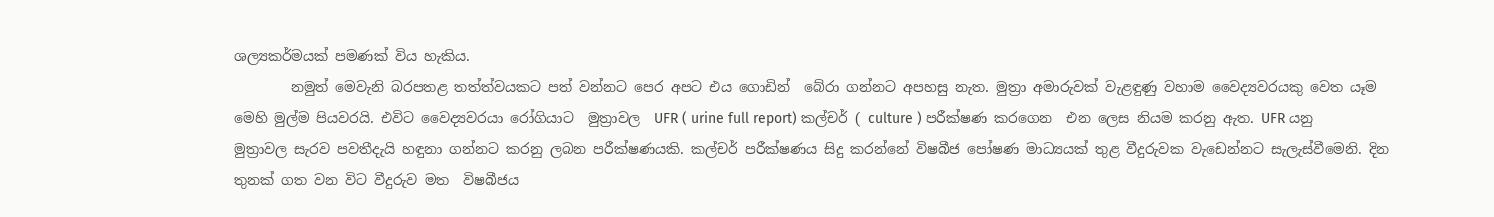ශල්‍යකර්මයක් පමණක් විය හැකිය.
        නමුත් මෙවැනි බරපතළ තත්ත්වයකට පත් වන්නට පෙර අපට එය ගොඩින්  බේරා ගන්නට අපහසු නැත. මුත්‍රා අමාරුවක් වැළඳුණු වහාම වෛද්‍යවරයකු වෙත යෑම මෙහි මුල්ම පියවරයි. එවිට වෛද්‍යවරයා රෝගියාට  මුත්‍රාවල  UFR ( urine full report) කල්චර් ( culture ) පරීක්ෂණ කරගෙන  එන ලෙස නියම කරනු ඇත. UFR යනු මුත්‍රාවල සැරව පවතීදැයි හඳුනා ගන්නට කරනු ලබන පරීක්ෂණයකි. කල්චර් පරීක්ෂණය සිදු කරන්නේ විෂබීජ පෝෂණ මාධ්‍යයක් තුළ වීදුරුවක වැඩෙන්නට සැලැස්වීමෙනි. දින තුනක් ගත වන විට වීදුරුව මත  විෂබීජය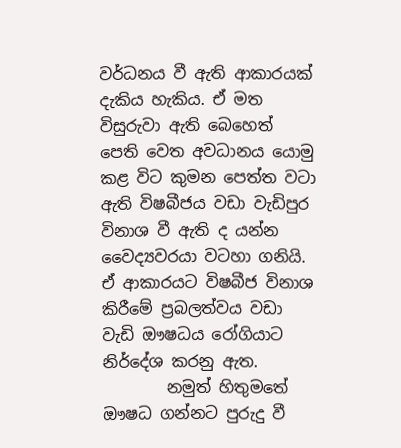වර්ධනය වී ඇති ආකාරයක් දැකිය හැකිය. ඒ මත විසුරුවා ඇති බෙහෙත් පෙති වෙත අවධානය යොමු කළ විට කුමන පෙත්ත වටා ඇති විෂබීජය වඩා වැඩිපුර විනාශ වී ඇති ද යන්න වෛද්‍යවරයා වටහා ගනියි. ඒ ආකාරයට විෂබීජ විනාශ කිරීමේ ප්‍රබලත්වය වඩා වැඩි ඖෂධය රෝගියාට නිර්දේශ කරනු ඇත.
        නමුත් හිතුමතේ ඖෂධ ගන්නට පුරුදු වී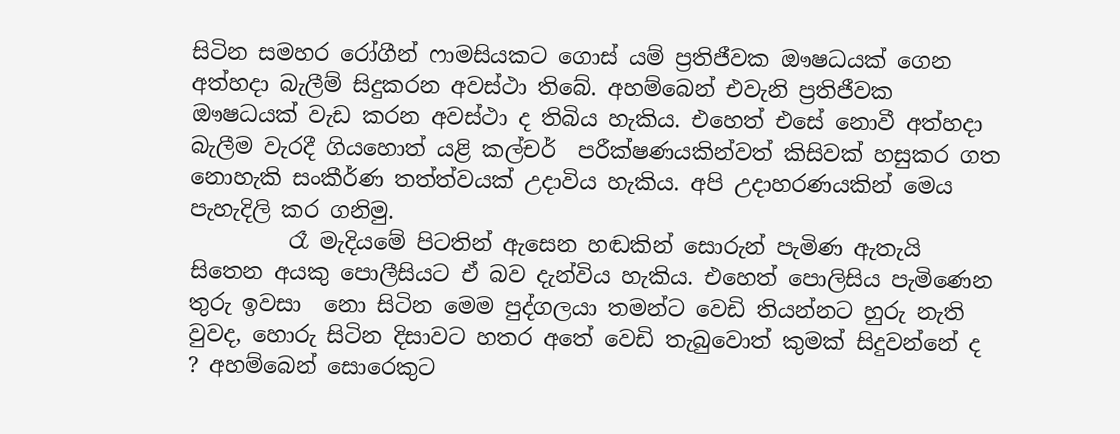සිටින සමහර රෝගීන් ෆාමසියකට ගොස් යම් ප්‍රතිජීවක ඖෂධයක් ගෙන අත්හදා බැලීම් සිදුකරන අවස්ථා තිබේ. අහම්බෙන් එවැනි ප්‍රතිජීවක ඖෂධයක් වැඩ කරන අවස්ථා ද තිබිය හැකිය. එහෙත් එසේ නොවී අත්හදා බැලීම වැරදී ගියහොත් යළි කල්චර්  පරීක්ෂණයකින්වත් කිසිවක් හසුකර ගත නොහැකි සංකීර්ණ තත්ත්වයක් උදාවිය හැකිය. අපි උදාහරණයකින් මෙය පැහැදිලි කර ගනිමු.
         රෑ මැදියමේ පිටතින් ඇසෙන හඬකින් සොරුන් පැමිණ ඇතැයි සිතෙන අයකු පොලීසියට ඒ බව දැන්විය හැකිය. එහෙත් පොලිසිය පැමිණෙන තුරු ඉවසා  නො සිටින මෙම පුද්ගලයා තමන්ට වෙඩි තියන්නට හුරු නැති වුවද, හොරු සිටින දිසාවට හතර අතේ වෙඩි තැබුවොත් කුමක් සිදුවන්නේ ද ? අහම්බෙන් සොරෙකුට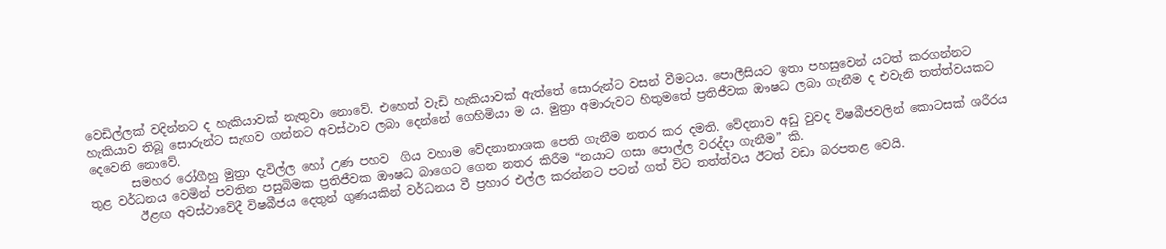වෙඩිල්ලක් වදින්නට ද හැකියාවක් නැතුවා නොවේ. එහෙත් වැඩි හැකියාවක් ඇත්තේ සොරුන්ට වසන් වීමටය. පොලීසියට ඉතා පහසුවෙන් යටත් කරගන්නට හැකියාව තිබූ සොරුන්ට සැඟව ගන්නට අවස්ථාව ලබා දෙන්නේ ගෙහිමියා ම ය. මුත්‍රා අමාරුවට හිතුමතේ ප්‍රතිජීවක ඖෂධ ලබා ගැනීම ද එවැනි තත්ත්වයකට දෙවෙනි නොවේ.
       සමහර රෝගීහු මුත්‍රා දැවිල්ල හෝ උණ පහව  ගිය වහාම වේදනානාශක පෙති ගැනීම නතර කර දමති. වේදනාව අඩු වුවද විෂබීජවලින් කොටසක් ශරීරය තුළ වර්ධනය වෙමින් පවතින පසුබිමක ප්‍රතිජීවක ඖෂධ බාගෙට ගෙන නතර කිරීම “නයාට ගසා පොල්ල වරද්දා ගැනීම” කි.
        ඊළඟ අවස්ථාවේදී විෂබීජය දෙතුන් ගුණයකින් වර්ධනය වී ප්‍රහාර එල්ල කරන්නට පටන් ගත් විට තත්ත්වය ඊටත් වඩා බරපතළ වෙයි.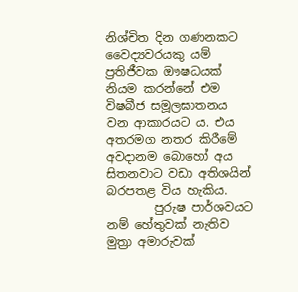නිශ්චිත දින ගණනකට වෛද්‍යවරයකු යම් ප්‍රතිජීවක ඖෂධයක් නියම කරන්නේ එම විෂබීජ සමූලඝාතනය වන ආකාරයට ය. එය අතරමග නතර කිරීමේ අවදානම බොහෝ අය සිතනවාට වඩා අතිශයින් බරපතළ විය හැකිය.
        පුරුෂ පාර්ශවයට නම් හේතුවක් නැතිව මුත්‍රා අමාරුවක්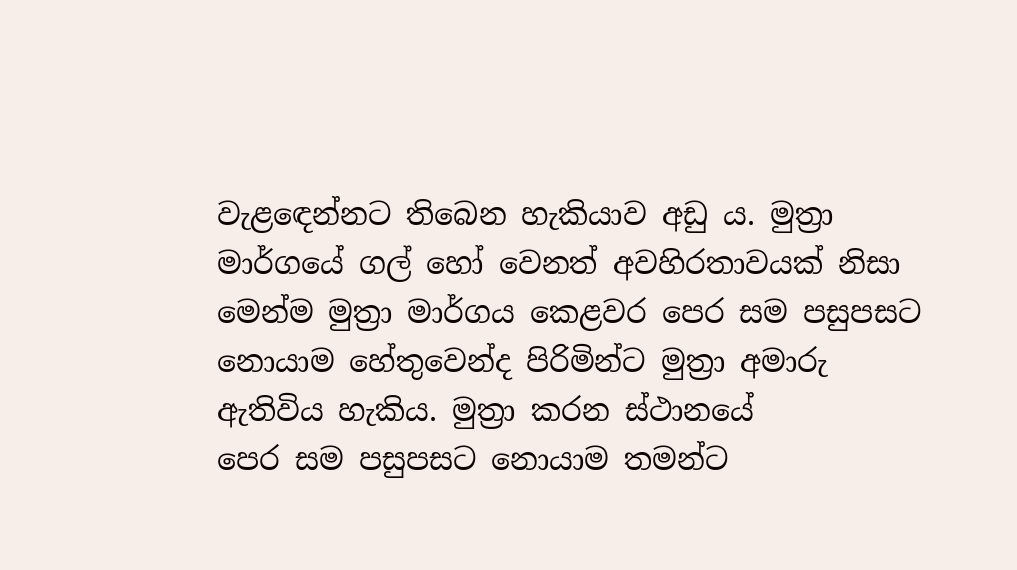වැළඳෙන්නට තිබෙන හැකියාව අඩු ය. මුත්‍රා මාර්ගයේ ගල් හෝ වෙනත් අවහිරතාවයක් නිසා මෙන්ම මුත්‍රා මාර්ගය කෙළවර පෙර සම පසුපසට නොයාම හේතුවෙන්ද පිරිමින්ට මුත්‍රා අමාරු ඇතිවිය හැකිය. මුත්‍රා කරන ස්ථානයේ
පෙර සම පසුපසට නොයාම තමන්ට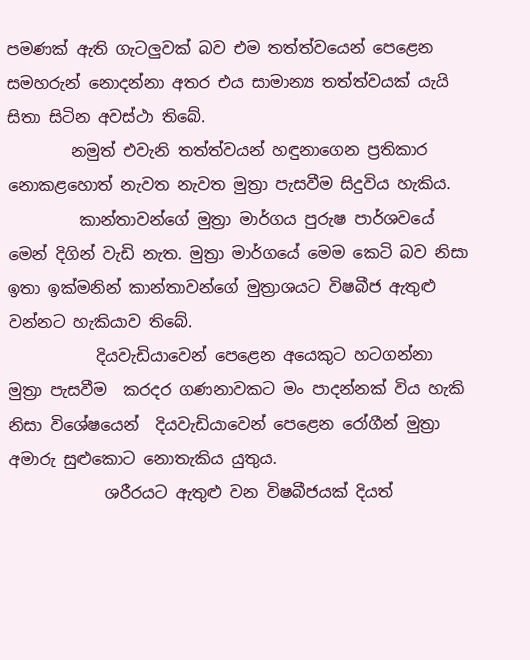පමණක් ඇති ගැටලුවක් බව එම තත්ත්වයෙන් පෙළෙන සමහරුන් නොදන්නා අතර එය සාමාන්‍ය තත්ත්වයක් යැයි සිතා සිටින අවස්ථා තිබේ.
        නමුත් එවැනි තත්ත්වයන් හඳුනාගෙන ප්‍රතිකාර නොකළහොත් නැවත නැවත මුත්‍රා පැසවීම සිදුවිය හැකිය.
         කාන්තාවන්ගේ මුත්‍රා මාර්ගය පුරුෂ පාර්ශවයේ මෙන් දිගින් වැඩි නැත. මුත්‍රා මාර්ගයේ මෙම කෙටි බව නිසා ඉතා ඉක්මනින් කාන්තාවන්ගේ මුත්‍රාශයට විෂබීජ ඇතුළු වන්නට හැකියාව තිබේ.
           දියවැඩියාවෙන් පෙළෙන අයෙකුට හටගන්නා මුත්‍රා පැසවීම  කරදර ගණනාවකට මං පාදන්නක් විය හැකි නිසා විශේෂයෙන්  දියවැඩියාවෙන් පෙළෙන රෝගීන් මුත්‍රා අමාරු සුළුකොට නොතැකිය යුතුය.
            ශරීරයට ඇතුළු වන විෂබීජයක් දියත්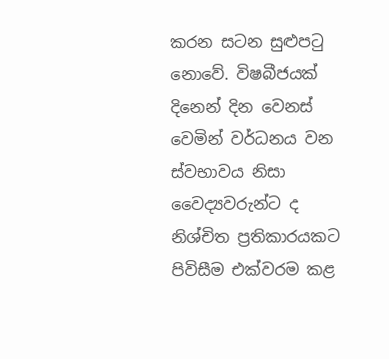කරන සටන සුළුපටු නොවේ. විෂබීජයක් දිනෙන් දින වෙනස් වෙමින් වර්ධනය වන ස්වභාවය නිසා වෛද්‍යවරුන්ට ද නිශ්චිත ප්‍රතිකාරයකට පිවිසීම එක්වරම කළ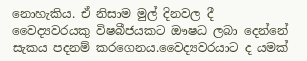නොහැකිය. ඒ නිසාම මුල් දිනවල දී වෛද්‍යවරයකු විෂබීජයකට ඖෂධ ලබා දෙන්නේ සැකය පදනම් කරගෙනය.වෛද්‍යවරයාට ද යමක්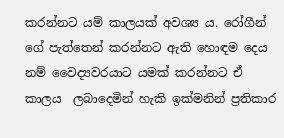කරන්නට යම් කාලයක් අවශ්‍ය ය. රෝගීන් ගේ පැත්තෙන් කරන්නට ඇති හොඳම දෙය නම් වෛද්‍යවරයාට යමක් කරන්නට ඒ කාලය  ලබාදෙමින් හැකි ඉක්මනින් ප්‍රතිකාර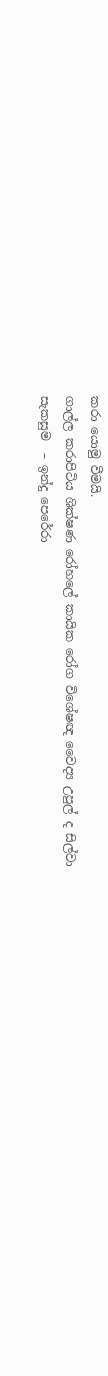කරා යොමු වීමයි.
ගාල්ල කරාපිටිය ශික්ෂණ රෝහලේ කායික රෝග විශේෂඥ වෛද්‍ය උපුල් ද සිල්වා
සැකසුම  – ඉන්දු පෙරේරා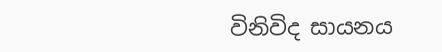විනිවිද සායනය